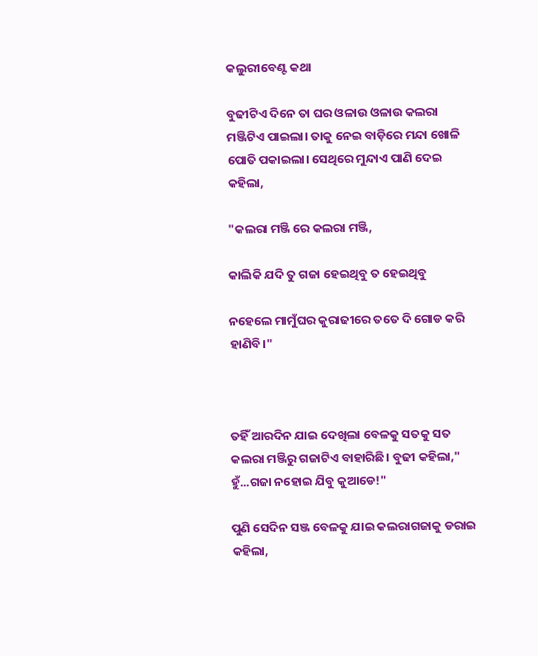କଲୁରୀବେଣ୍ଟ କଥା

ବୁଢୀଟିଏ ଦିନେ ତା ଘର ଓଳାଉ ଓଳାଉ କଲରା ମଞ୍ଜିଟିଏ ପାଇଲା। ତାକୁ ନେଇ ବାଡ଼ିରେ ମନ୍ଦା ଖୋଳି ପୋତି ପକାଇଲା। ସେଥିରେ ମୁନ୍ଦାଏ ପାଣି ଦେଇ କହିଲା,

"କଲରା ମଞ୍ଜି ରେ କଲରା ମଞ୍ଜି,

କାଲିକି ଯଦି ତୁ ଗଜା ହେଇଥିବୁ ତ ହେଇଥିବୁ

ନହେଲେ ମାମୁଁଘର କୁରାଢୀରେ ତତେ ଦି ଗୋଡ କରି ହାଣିବି।"



ତହିଁ ଆରଦିନ ଯାଇ ଦେଖିଲା ବେଳକୁ ସତକୁ ସତ କଲରା ମଞ୍ଜିରୁ ଗଜାଟିଏ ବାହାରିଛି। ବୁଢୀ କହିଲା," ହୁଁ...ଗଜା ନହୋଇ ଯିବୁ କୁଆଡେ!"

ପୁଣି ସେଦିନ ସଞ୍ଜ ବେଳକୁ ଯାଇ କଲରାଗଜାକୁ ଡରାଇ କହିଲା,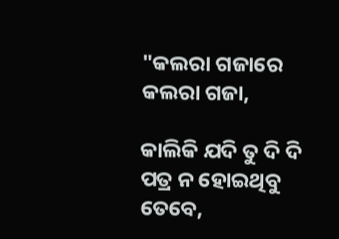"କଲରା ଗଜାରେ କଲରା ଗଜା,

କାଲିକି ଯଦି ତୁ ଦି ଦି ପତ୍ର ନ ହୋଇଥିବୁ ତେବେ,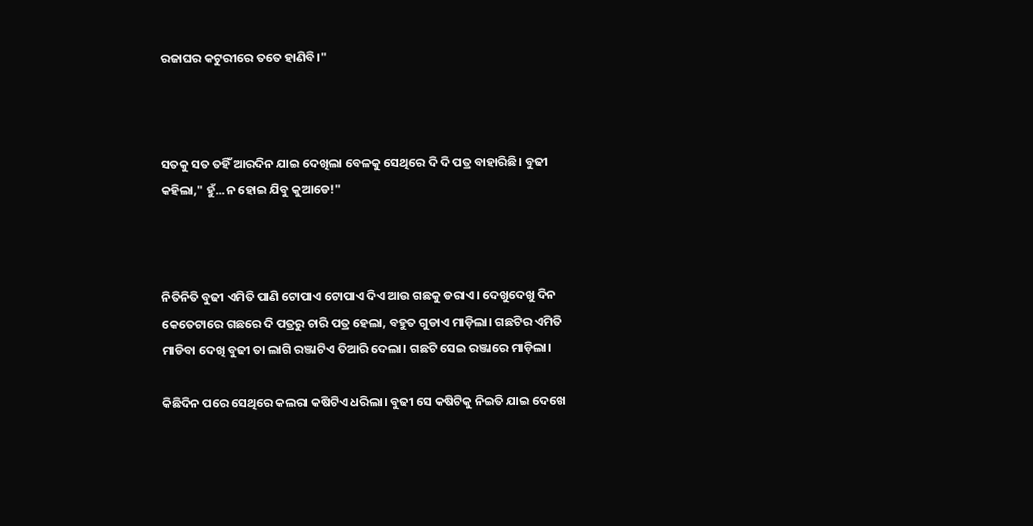ରଜାଘର କଟୁରୀରେ ତତେ ହାଣିବି।"



ସତକୁ ସତ ତହିଁ ଆରଦିନ ଯାଇ ଦେଖିଲା ବେଳକୁ ସେଥିରେ ଦି ଦି ପତ୍ର ବାହାରିଛି। ବୁଢୀ କହିଲା," ହୁଁ...ନ ହୋଇ ଯିବୁ କୁଆଡେ!"



ନିତିନିତି ବୁଢୀ ଏମିତି ପାଣି ଟୋପାଏ ଟୋପାଏ ଦିଏ ଆଉ ଗଛକୁ ଡରାଏ। ଦେଖୁଦେଖୁ ଦିନ କେତେଟାରେ ଗଛରେ ଦି ପତ୍ରରୁ ଚାରି ପତ୍ର ହେଲା, ବହୁତ ଗୁଡାଏ ମାଡ଼ିଲା। ଗଛଟିର ଏମିତି ମାଡିବା ଦେଖି ବୁଢୀ ତା ଲାଗି ରଞ୍ଜାଟିଏ ତିଆରି ଦେଲା। ଗଛଟି ସେଇ ରଞ୍ଜାରେ ମାଡ଼ିଲା।

କିଛିଦିନ ପରେ ସେଥିରେ କଲରା କଷିଟିଏ ଧରିଲା। ବୁଢୀ ସେ କଷିଟିକୁ ନିଇତି ଯାଇ ଦେଖେ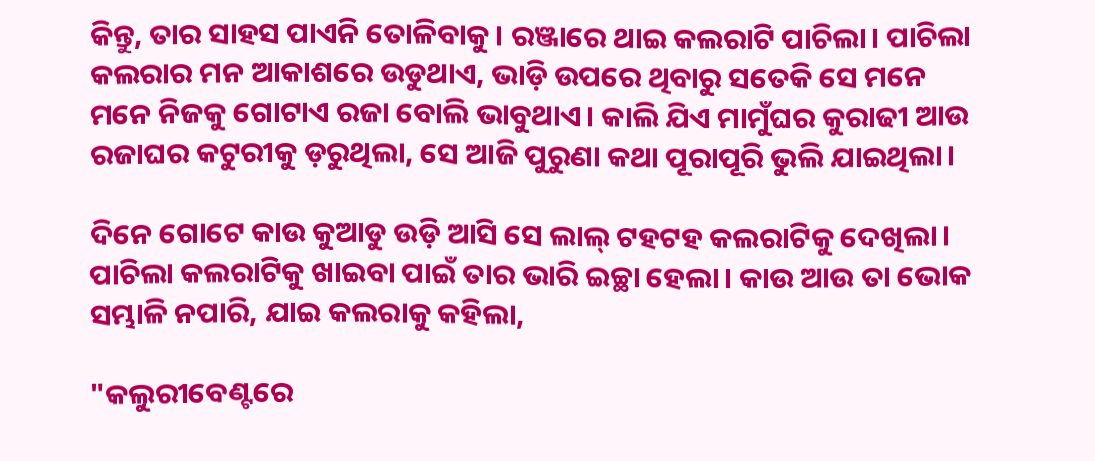କିନ୍ତୁ, ତାର ସାହସ ପାଏନି ତୋଳିବାକୁ। ରଞ୍ଜାରେ ଥାଇ କଲରାଟି ପାଚିଲା। ପାଚିଲା କଲରାର ମନ ଆକାଶରେ ଉଡୁଥାଏ, ଭାଡ଼ି ଉପରେ ଥିବାରୁ ସତେକି ସେ ମନେ ମନେ ନିଜକୁ ଗୋଟାଏ ରଜା ବୋଲି ଭାବୁଥାଏ। କାଲି ଯିଏ ମାମୁଁଘର କୁରାଢୀ ଆଉ ରଜାଘର କଟୁରୀକୁ ଡ଼ରୁଥିଲା, ସେ ଆଜି ପୁରୁଣା କଥା ପୂରାପୂରି ଭୁଲି ଯାଇଥିଲା।

ଦିନେ ଗୋଟେ କାଉ କୁଆଡୁ ଉଡ଼ି ଆସି ସେ ଲାଲ୍ ଟହଟହ କଲରାଟିକୁ ଦେଖିଲା। ପାଚିଲା କଲରାଟିକୁ ଖାଇବା ପାଇଁ ତାର ଭାରି ଇଚ୍ଛା ହେଲା। କାଉ ଆଉ ତା ଭୋକ ସମ୍ଭାଳି ନପାରି, ଯାଇ କଲରାକୁ କହିଲା,

"କଲୁରୀବେଣ୍ଟରେ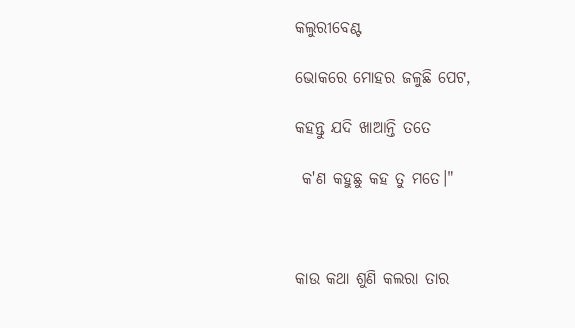କଲୁରୀବେଣ୍ଟ

ଭୋକରେ ମୋହର ଜଳୁଛି ପେଟ,

କହନ୍ତୁ ଯଦି ଖାଆନ୍ତି ତତେ

 କ'ଣ କହୁଛୁ କହ ତୁ ମତେ।"



କାଉ କଥା ଶୁଣି କଲରା ତାର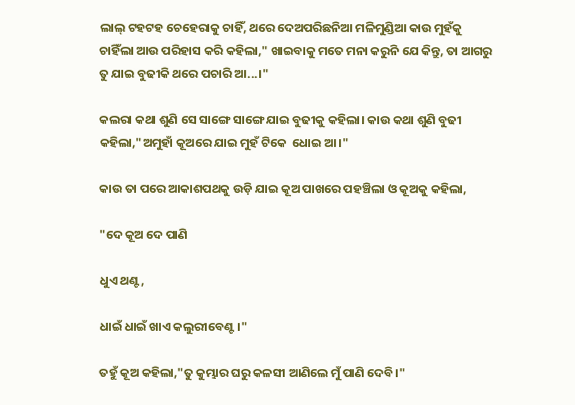ଲାଲ୍ ଟହଟହ ଚେହେରାକୁ ଚାହିଁ, ଥରେ ଦେଅପରିଛନିଆ ମଳିମୁଣ୍ଡିଆ କାଉ ମୁହଁକୁ ଚାହିଁଲା ଆଉ ପରିହାସ କରି କହିଲା," ଖାଇବାକୁ ମତେ ମନା କରୁନି ଯେ କିନ୍ତୁ, ତା ଆଗରୁ ତୁ ଯାଇ ବୁଢୀକି ଥରେ ପଚାରି ଆ...।"

କଲରା କଥା ଶୁଣି ସେ ସାଙ୍ଗେ ସାଙ୍ଗେ ଯାଇ ବୁଢୀକୁ କହିଲା। କାଉ କଥା ଶୁଣି ବୁଢୀ କହିଲା,"ଅମୁହାଁ କୂଅରେ ଯାଇ ମୁହଁ ଟିକେ  ଧୋଇ ଆ।"

କାଉ ତା ପରେ ଆକାଶପଥକୁ ଉଡ଼ି ଯାଇ କୂଅ ପାଖରେ ପହଞ୍ଚିଲା ଓ କୂଅକୁ କହିଲା,

"ଦେ କୂଅ ଦେ ପାଣି

ଧୁଏ ଥଣ୍ଟ,

ଧାଇଁ ଧାଇଁ ଖାଏ କଲୁରୀବେଣ୍ଟ।"

ତହୁଁ କୂଅ କହିଲା,"ତୁ କୁମ୍ଭାର ଘରୁ କଳସୀ ଆଣିଲେ ମୁଁ ପାଣି ଦେବି।"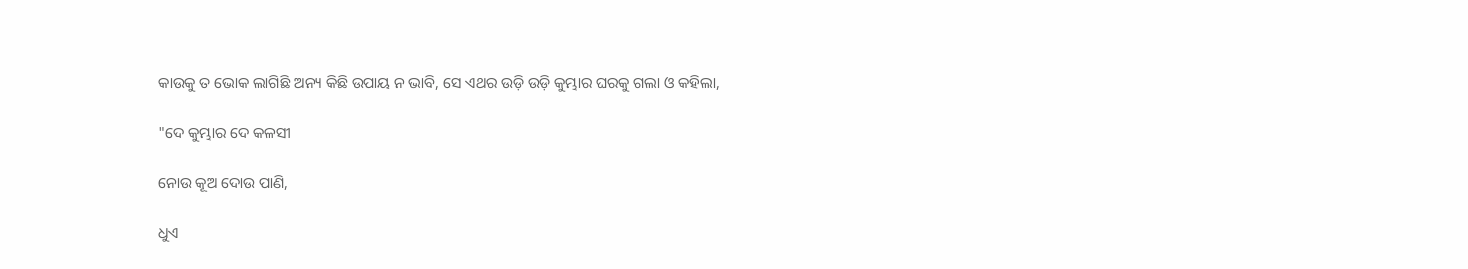କାଉକୁ ତ ଭୋକ ଲାଗିଛି ଅନ୍ୟ କିଛି ଉପାୟ ନ ଭାବି, ସେ ଏଥର ଉଡ଼ି ଉଡ଼ି କୁମ୍ଭାର ଘରକୁ ଗଲା ଓ କହିଲା,

"ଦେ କୁମ୍ଭାର ଦେ କଳସୀ

ନୋଉ କୂଅ ଦୋଉ ପାଣି,

ଧୁଏ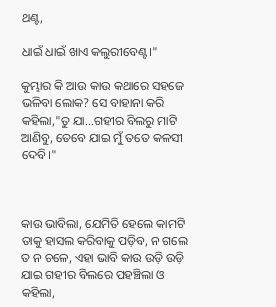ଥଣ୍ଟ,

ଧାଇଁ ଧାଇଁ ଖାଏ କଲୁରୀବେଣ୍ଟ।"

କୁମ୍ଭାର କି ଆଉ କାଉ କଥାରେ ସହଜେ ଭଳିବା ଲୋକ? ସେ ବାହାନା କରି କହିଲା,"ତୁ ଯା…ଗହୀର ବିଲରୁ ମାଟି ଆଣିବୁ, ତେବେ ଯାଇ ମୁଁ ତତେ କଳସୀ ଦେବି।"



କାଉ ଭାବିଲା, ଯେମିତି ହେଲେ କାମଟି ତାକୁ ହାସଲ କରିବାକୁ ପଡ଼ିବ, ନ ଗଲେ ତ ନ ଚଳେ, ଏହା ଭାବି କାଉ ଉଡ଼ି ଉଡ଼ି ଯାଇ ଗହୀର ବିଲରେ ପହଞ୍ଚିଲା ଓ କହିଲା,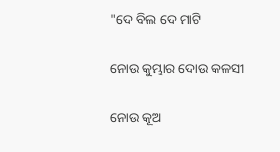"ଦେ ବିଲ ଦେ ମାଟି

ନୋଉ କୁମ୍ଭାର ଦୋଉ କଳସୀ

ନୋଉ କୂଅ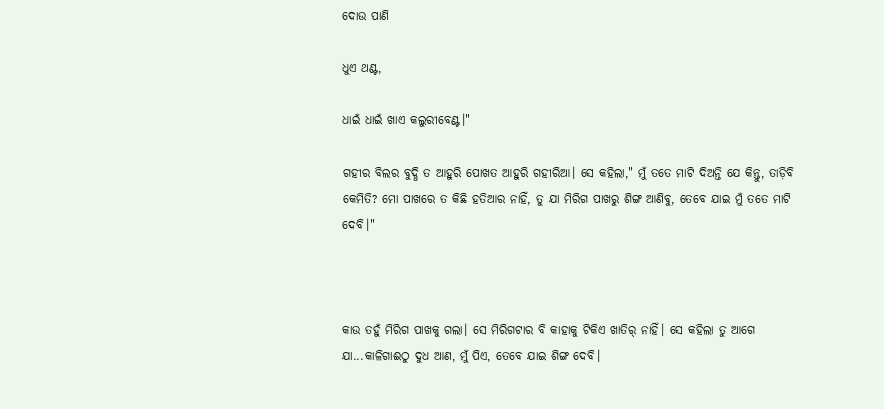ଦୋଉ ପାଣି

ଧୁଏ ଥଣ୍ଟ,

ଧାଇଁ ଧାଇଁ ଖାଏ କଲୁରୀବେଣ୍ଟ।"

ଗହୀର ବିଲର ବୁଦ୍ଧି ତ ଆହୁରି ପୋଖତ ଆହୁରି ଗହୀରିଆ। ସେ କହିଲା," ମୁଁ ତତେ ମାଟି ଦିଅନ୍ତି ଯେ କିନ୍ତୁ, ତାଡ଼ିବି କେମିତି? ମୋ ପାଖରେ ତ କିଛି ହତିଆର ନାହିଁ, ତୁ ଯା ମିରିଗ ପାଖରୁ ଶିଙ୍ଗ ଆଣିବୁ, ତେବେ ଯାଇ ମୁଁ ତତେ ମାଟି ଦେବି।"



କାଉ ତହୁଁ ମିରିଗ ପାଖକୁ ଗଲା। ସେ ମିରିଗଟାର ବି କାହାକୁ ଟିକିଏ ଖାତିର୍ ନାହିଁ। ସେ କହିଲା ତୁ ଆଗେ ଯା...କାଳିଗାଈଠୁ ଦୁଧ ଆଣ, ମୁଁ ପିଏ, ତେବେ ଯାଇ ଶିଙ୍ଗ ଦେବି।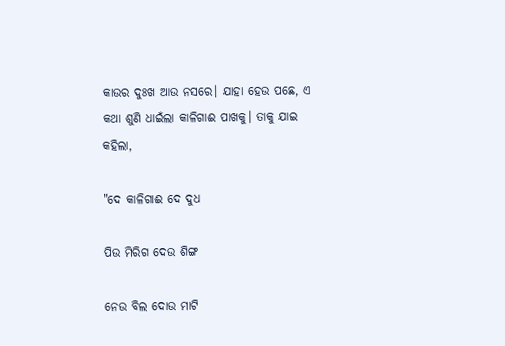କାଉର ଦୁଃଖ ଆଉ ନସରେ। ଯାହା ହେଉ ପଛେ, ଏ କଥା ଶୁଣି ଧାଇଁଲା କାଳିଗାଈ ପାଖକୁ। ତାକୁ ଯାଇ କହିଲା,

"ଦେ କାଳିଗାଈ ଦେ ଦୁଧ

ପିଉ ମିରିଗ ଦେଉ ଶିଙ୍ଗ

ନେଉ ବିଲ ଦୋଉ ମାଟି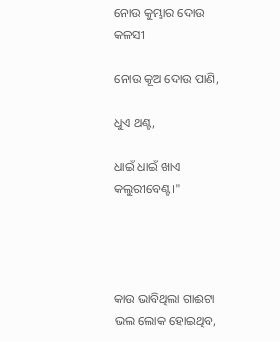ନୋଉ କୁମ୍ଭାର ଦୋଉ କଳସୀ

ନୋଉ କୂଅ ଦୋଉ ପାଣି,

ଧୁଏ ଥଣ୍ଟ,

ଧାଇଁ ଧାଇଁ ଖାଏ କଲୁରୀବେଣ୍ଟ।"




କାଉ ଭାବିଥିଲା ଗାଈଟା ଭଲ ଲୋକ ହୋଇଥିବ,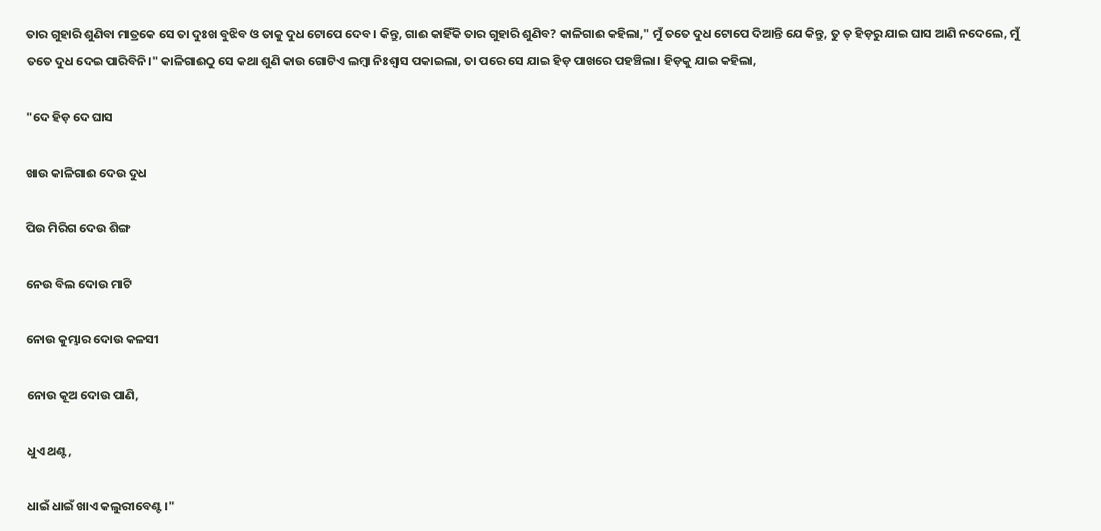ତାର ଗୁହାରି ଶୁଣିବା ମାତ୍ରକେ ସେ ତା ଦୁଃଖ ବୁଝିବ ଓ ତାକୁ ଦୁଧ ଟୋପେ ଦେବ। କିନ୍ତୁ, ଗାଈ କାହିଁକି ତାର ଗୁହାରି ଶୁଣିବ? କାଳିଗାଈ କହିଲା," ମୁଁ ତତେ ଦୁଧ ଟୋପେ ଦିଆନ୍ତି ଯେ କିନ୍ତୁ, ତୁ ତ୍ ହିଡ଼ରୁ ଯାଇ ଘାସ ଆଣି ନଦେଲେ, ମୁଁ ତତେ ଦୁଧ ଦେଇ ପାରିବିନି।" କାଳିଗାଈଠୁ ସେ କଥା ଶୁଣି କାଉ ଗୋଟିଏ ଲମ୍ବା ନିଃଶ୍ବାସ ପକାଇଲା, ତା ପରେ ସେ ଯାଇ ହିଡ଼ ପାଖରେ ପହଞ୍ଚିଲା। ହିଡ଼କୁ ଯାଇ କହିଲା,

"ଦେ ହିଡ଼ ଦେ ଘାସ

ଖାଉ କାଳିଗାଈ ଦେଉ ଦୁଧ

ପିଉ ମିରିଗ ଦେଉ ଶିଙ୍ଗ

ନେଉ ବିଲ ଦୋଉ ମାଟି

ନୋଉ କୁମ୍ଭାର ଦୋଉ କଳସୀ

ନୋଉ କୂଅ ଦୋଉ ପାଣି,

ଧୁଏ ଥଣ୍ଟ,

ଧାଇଁ ଧାଇଁ ଖାଏ କଲୁରୀବେଣ୍ଟ।"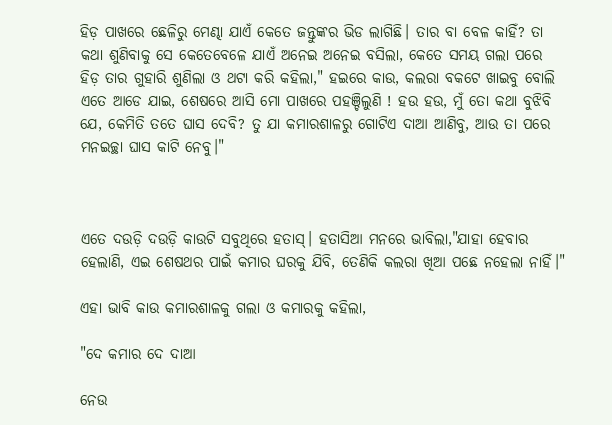ହିଡ଼ ପାଖରେ ଛେଳିରୁ ମେଣ୍ଢା ଯାଏଁ କେତେ ଜନ୍ତୁଙ୍କର ଭିଡ ଲାଗିଛି। ତାର ବା ବେଳ କାହିଁ? ତା କଥା ଶୁଣିବାକୁ ସେ କେତେବେଳେ ଯାଏଁ ଅନେଇ ଅନେଇ ବସିଲା, କେତେ ସମୟ ଗଲା ପରେ ହିଡ଼ ତାର ଗୁହାରି ଶୁଣିଲା ଓ ଥଟା କରି କହିଲା," ହଇରେ କାଉ, କଲରା ବକଟେ ଖାଇବୁ ବୋଲି ଏତେ ଆଡେ ଯାଇ, ଶେଷରେ ଆସି ମୋ ପାଖରେ ପହଞ୍ଚିଲୁଣି ! ହଉ ହଉ, ମୁଁ ତୋ କଥା ବୁଝିବି ଯେ, କେମିତି ତତେ ଘାସ ଦେବି? ତୁ ଯା କମାରଶାଳରୁ ଗୋଟିଏ ଦାଆ ଆଣିବୁ, ଆଉ ତା ପରେ ମନଇଚ୍ଛା ଘାସ କାଟି ନେବୁ।"



ଏତେ ଦଉଡ଼ି ଦଉଡ଼ି କାଉଟି ସବୁଥିରେ ହତାସ୍। ହତାସିଆ ମନରେ ଭାବିଲା,"ଯାହା ହେବାର ହେଲାଣି, ଏଇ ଶେଷଥର ପାଇଁ କମାର ଘରକୁ ଯିବି, ତେଣିକି କଲରା ଖିଆ ପଛେ ନହେଲା ନାହିଁ।"

ଏହା ଭାବି କାଉ କମାରଶାଳକୁ ଗଲା ଓ କମାରକୁ କହିଲା,

"ଦେ କମାର ଦେ ଦାଆ

ନେଉ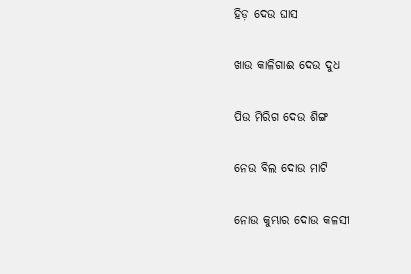ହିଡ଼ ଦେଉ ଘାସ

ଖାଉ କାଳିଗାଈ ଦେଉ ଦୁଧ

ପିଉ ମିରିଗ ଦେଉ ଶିଙ୍ଗ

ନେଉ ବିଲ ଦୋଉ ମାଟି

ନୋଉ କୁମ୍ଭାର ଦୋଉ କଳସୀ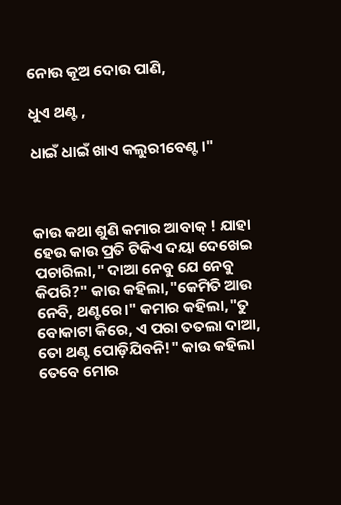ନୋଉ କୂଅ ଦୋଉ ପାଣି,

ଧୁଏ ଥଣ୍ଟ ,

ଧାଇଁ ଧାଇଁ ଖାଏ କଲୁରୀବେଣ୍ଟ।"



କାଉ କଥା ଶୁଣି କମାର ଆବାକ୍ ! ଯାହା ହେଉ କାଉ ପ୍ରତି ଟିକିଏ ଦୟା ଦେଖେଇ ପଚାରିଲା," ଦାଆ ନେବୁ ଯେ ନେବୁ କିପରି?" କାଉ କହିଲା,"କେମିତି ଆଉ ନେବି, ଥଣ୍ଟରେ।" କମାର କହିଲା,"ତୁ ବୋକାଟା କିରେ, ଏ ପରା ତତଲା ଦାଆ, ତୋ ଥଣ୍ଟ ପୋଡ଼ିଯିବନି!" କାଉ କହିଲା ତେବେ ମୋର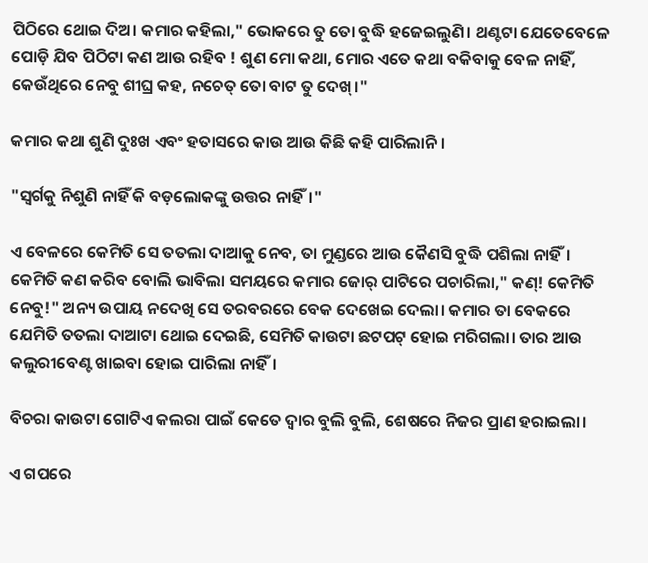ପିଠିରେ ଥୋଇ ଦିଅ। କମାର କହିଲା," ଭୋକରେ ତୁ ତୋ ବୁଦ୍ଧି ହଜେଇଲୁଣି। ଥଣ୍ଟଟା ଯେତେବେଳେ ପୋଡ଼ି ଯିବ ପିଠିଟା କଣ ଆଉ ରହିବ ! ଶୁଣ ମୋ କଥା, ମୋର ଏତେ କଥା ବକିବାକୁ ବେଳ ନାହିଁ, କେଉଁଥିରେ ନେବୁ ଶୀଘ୍ର କହ, ନଚେତ୍ ତୋ ବାଟ ତୁ ଦେଖ୍।"

କମାର କଥା ଶୁଣି ଦୁଃଖ ଏବଂ ହତାସରେ କାଉ ଆଉ କିଛି କହି ପାରିଲାନି।

"ସ୍ଵର୍ଗକୁ ନିଶୁଣି ନାହିଁ କି ବଡ଼ଲୋକଙ୍କୁ ଉତ୍ତର ନାହିଁ।"

ଏ ବେଳରେ କେମିତି ସେ ତତଲା ଦାଆକୁ ନେବ, ତା ମୁଣ୍ଡରେ ଆଉ କୈଣସି ବୁଦ୍ଧି ପଶିଲା ନାହିଁ। କେମିତି କଣ କରିବ ବୋଲି ଭାବିଲା ସମୟରେ କମାର ଜୋର୍ ପାଟିରେ ପଚାରିଲା," କଣ୍! କେମିତି ନେବୁ!" ଅନ୍ୟ ଉପାୟ ନଦେଖି ସେ ତରବରରେ ବେକ ଦେଖେଇ ଦେଲା। କମାର ତା ବେକରେ ଯେମିତି ତତଲା ଦାଆଟା ଥୋଇ ଦେଇଛି, ସେମିତି କାଉଟା ଛଟପଟ୍ ହୋଇ ମରିଗଲା। ତାର ଆଉ କଲୁରୀବେଣ୍ଟ ଖାଇବା ହୋଇ ପାରିଲା ନାହିଁ।

ବିଚରା କାଉଟା ଗୋଟିଏ କଲରା ପାଇଁ କେତେ ଦ୍ଵାର ବୁଲି ବୁଲି, ଶେଷରେ ନିଜର ପ୍ରାଣ ହରାଇଲା।

ଏ ଗପରେ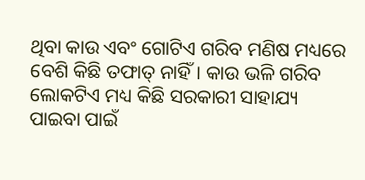ଥିବା କାଉ ଏବଂ ଗୋଟିଏ ଗରିବ ମଣିଷ ମଧ୍ୟରେ ବେଶି କିଛି ତଫାତ୍ ନାହିଁ। କାଉ ଭଳି ଗରିବ ଲୋକଟିଏ ମଧ୍ୟ କିଛି ସରକାରୀ ସାହାଯ୍ୟ ପାଇବା ପାଇଁ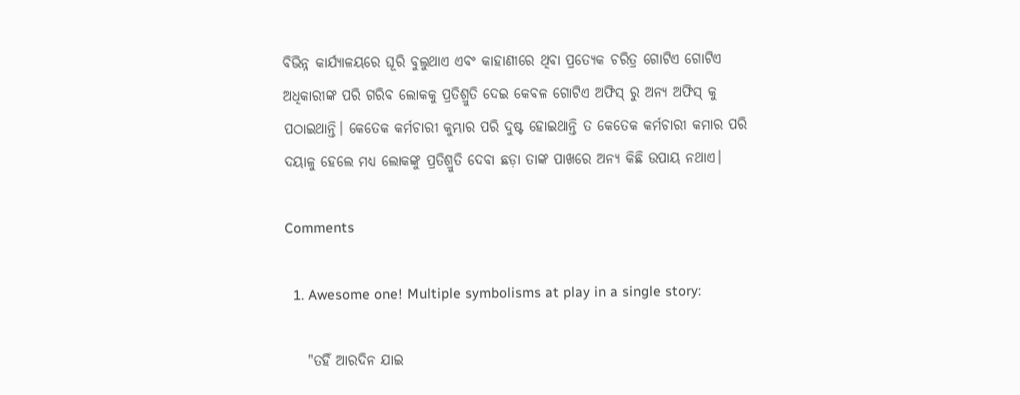ବିଭିନ୍ନ କାର୍ଯ୍ୟାଳୟରେ ଘୂରି ବୁଲୁଥାଏ ଏବଂ କାହାଣୀରେ ଥିବା ପ୍ରତ୍ୟେକ ଚରିତ୍ର ଗୋଟିଏ ଗୋଟିଏ ଅଧିକାରୀଙ୍କ ପରି ଗରିବ ଲୋକକୁ ପ୍ରତିଶ୍ରୁତି ଦେଇ କେବଳ ଗୋଟିଏ ଅଫିସ୍ ରୁ ଅନ୍ୟ ଅଫିସ୍ କୁ ପଠାଇଥାନ୍ତି। କେତେକ କର୍ମଚାରୀ କୁମ୍ଭାର ପରି ଦୁଷ୍ଟ ହୋଇଥାନ୍ତି ତ କେତେକ କର୍ମଚାରୀ କମାର ପରି ଦୟାଳୁ ହେଲେ ମଧ୍ୟ ଲୋକଙ୍କୁ ପ୍ରତିଶ୍ରୁତି ଦେବା ଛଡ଼ା ତାଙ୍କ ପାଖରେ ଅନ୍ୟ କିଛି ଉପାୟ ନଥାଏ।

Comments

  1. Awesome one! Multiple symbolisms at play in a single story:

    "ତହିଁ ଆରଦିନ ଯାଇ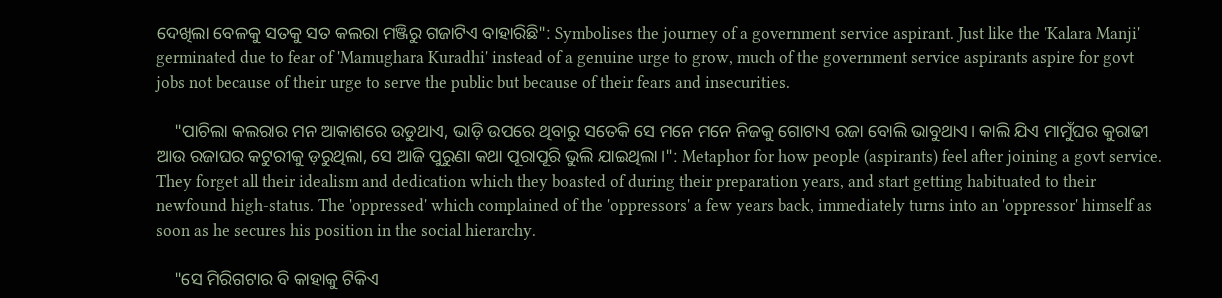ଦେଖିଲା ବେଳକୁ ସତକୁ ସତ କଲରା ମଞ୍ଜିରୁ ଗଜାଟିଏ ବାହାରିଛି": Symbolises the journey of a government service aspirant. Just like the 'Kalara Manji' germinated due to fear of 'Mamughara Kuradhi' instead of a genuine urge to grow, much of the government service aspirants aspire for govt jobs not because of their urge to serve the public but because of their fears and insecurities.

    "ପାଚିଲା କଲରାର ମନ ଆକାଶରେ ଉଡୁଥାଏ, ଭାଡ଼ି ଉପରେ ଥିବାରୁ ସତେକି ସେ ମନେ ମନେ ନିଜକୁ ଗୋଟାଏ ରଜା ବୋଲି ଭାବୁଥାଏ। କାଲି ଯିଏ ମାମୁଁଘର କୁରାଢୀ ଆଉ ରଜାଘର କଟୁରୀକୁ ଡ଼ରୁଥିଲା, ସେ ଆଜି ପୁରୁଣା କଥା ପୂରାପୂରି ଭୁଲି ଯାଇଥିଲା।": Metaphor for how people (aspirants) feel after joining a govt service. They forget all their idealism and dedication which they boasted of during their preparation years, and start getting habituated to their newfound high-status. The 'oppressed' which complained of the 'oppressors' a few years back, immediately turns into an 'oppressor' himself as soon as he secures his position in the social hierarchy.

    "ସେ ମିରିଗଟାର ବି କାହାକୁ ଟିକିଏ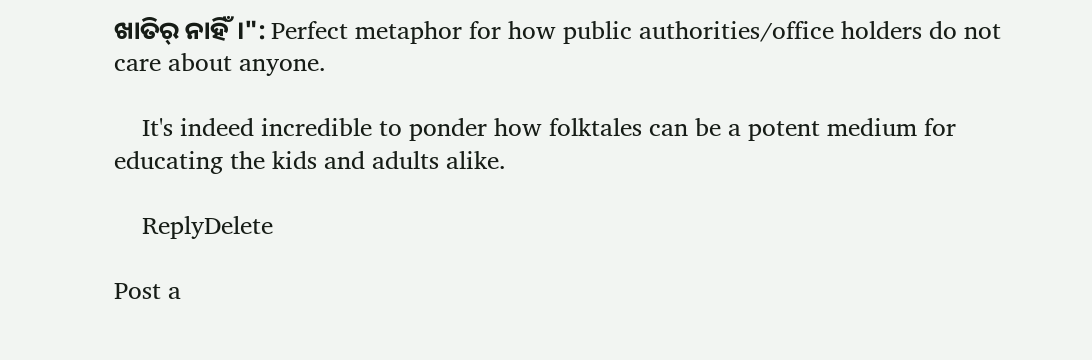ଖାତିର୍ ନାହିଁ।": Perfect metaphor for how public authorities/office holders do not care about anyone.

    It's indeed incredible to ponder how folktales can be a potent medium for educating the kids and adults alike.

    ReplyDelete

Post a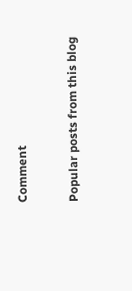Comment

Popular posts from this blog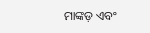ମାଙ୍କଡ଼ ଏବଂ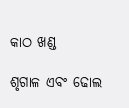କାଠ ଖଣ୍ଡ

ଶୃଗାଳ ଏବଂ ଢୋଲ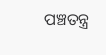ପଞ୍ଚତନ୍ତ୍ର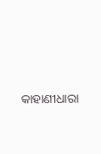କାହାଣୀଧାରା